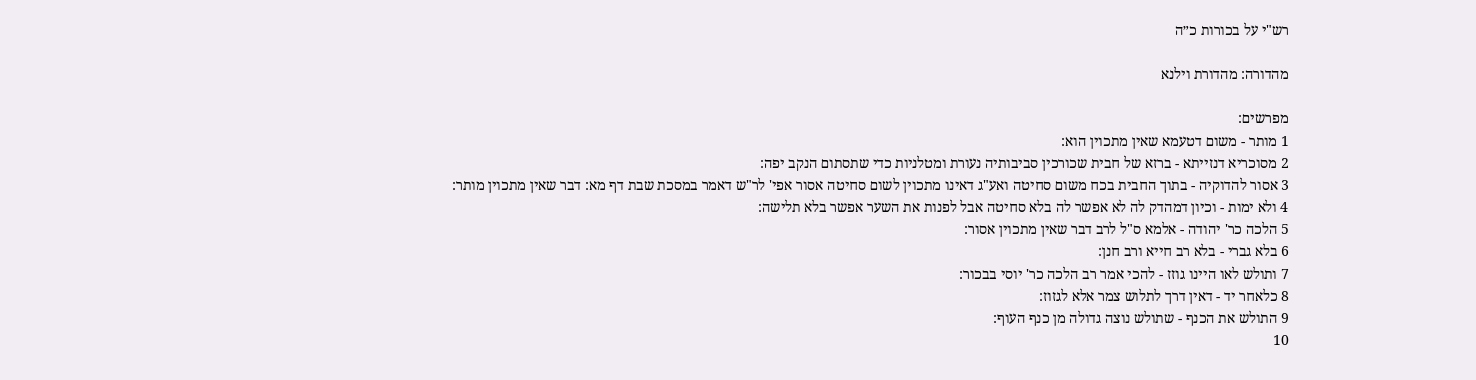רש"י על בכורות כ״ה

מהדורה: מהדורת וילנא

מפרשים:
1 מותר - משום דטעמא שאין מתכוין הוא:
2 מסוכריא דנזייתא - ברזא של חבית שכורכין סביבותיה נעורת ומטלניות כדי שתסתום הנקב יפה:
3 אסור להדוקיה - בתוך החבית בכח משום סחיטה ואע"ג דאינו מתכוין לשום סחיטה אסור אפי' לר"ש דאמר במסכת שבת דף מא: דבר שאין מתכוין מותר:
4 ולא ימות - וכיון דמהדק לה לא אפשר לה בלא סחיטה אבל לפנות את השער אפשר בלא תלישה:
5 הלכה כר' יהודה - אלמא ס"ל לרב דבר שאין מתכוין אסור:
6 בלא גברי - בלא רב חייא ורב חנן:
7 ותולש לאו היינו גוזז - להכי אמר רב הלכה כר' יוסי בבכור:
8 כלאחר יד - דאין דרך לתלוש צמר אלא לגזוז:
9 התולש את הכנף - שתולש נוצה גדולה מן כנף העוף:
10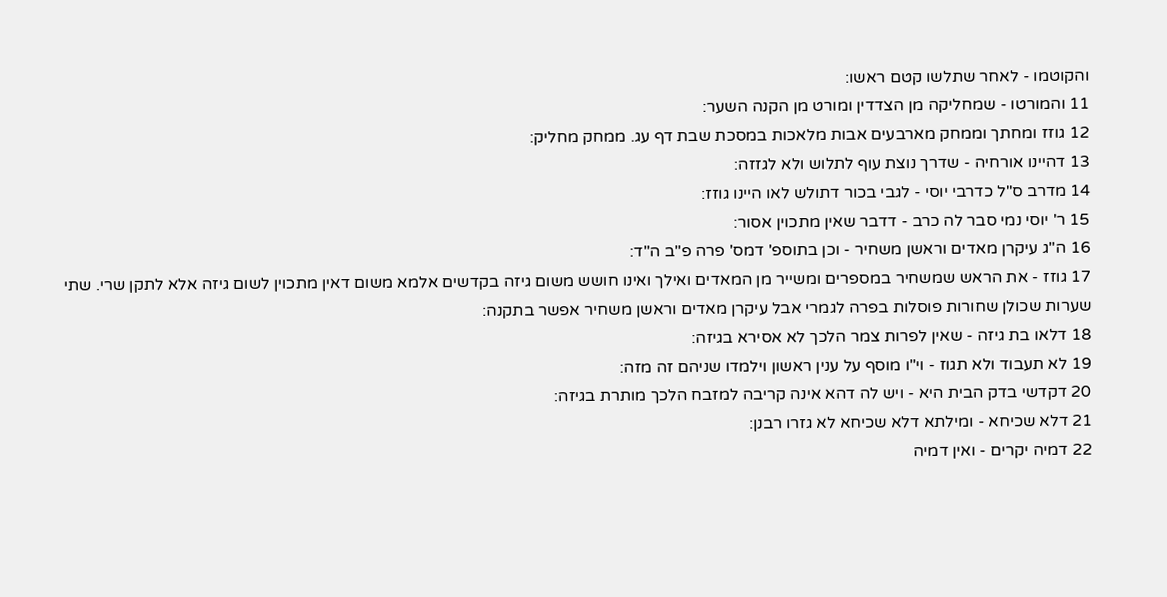והקוטמו - לאחר שתלשו קטם ראשו:
11 והמורטו - שמחליקה מן הצדדין ומורט מן הקנה השער:
12 גוזז ומחתך וממחק מארבעים אבות מלאכות במסכת שבת דף עג. ממחק מחליק:
13 דהיינו אורחיה - שדרך נוצת עוף לתלוש ולא לגזזה:
14 מדרב ס"ל כדרבי יוסי - לגבי בכור דתולש לאו היינו גוזז:
15 ר' יוסי נמי סבר לה כרב - דדבר שאין מתכוין אסור:
16 ה"ג עיקרן מאדים וראשן משחיר - וכן בתוספ' דמס' פרה פ"ב ה"ד:
17 גוזז - את הראש שמשחיר במספרים ומשייר מן המאדים ואילך ואינו חושש משום גיזה בקדשים אלמא משום דאין מתכוין לשום גיזה אלא לתקן שרי. שתי שערות שכולן שחורות פוסלות בפרה לגמרי אבל עיקרן מאדים וראשן משחיר אפשר בתקנה:
18 דלאו בת גיזה - שאין לפרות צמר הלכך לא אסירא בגיזה:
19 לא תעבוד ולא תגוז - וי"ו מוסף על ענין ראשון וילמדו שניהם זה מזה:
20 דקדשי בדק הבית היא - ויש לה דהא אינה קריבה למזבח הלכך מותרת בגיזה:
21 דלא שכיחא - ומילתא דלא שכיחא לא גזרו רבנן:
22 דמיה יקרים - ואין דמיה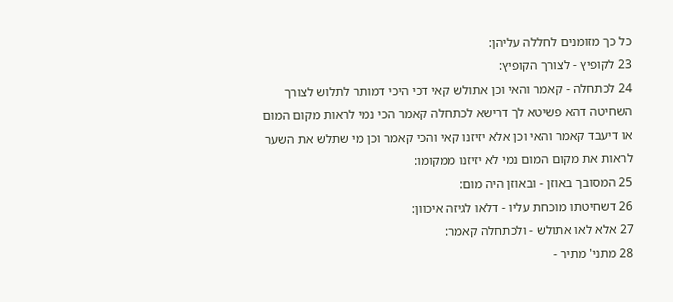כל כך מזומנים לחללה עליהן:
23 לקופיץ - לצורך הקופיץ:
24 לכתחלה - קאמר והאי וכן אתולש קאי דכי היכי דמותר לתלוש לצורך השחיטה דהא פשיטא לך דרישא לכתחלה קאמר הכי נמי לראות מקום המום או דיעבד קאמר והאי וכן אלא יזיזנו קאי והכי קאמר וכן מי שתלש את השער לראות את מקום המום נמי לא יזיזנו ממקומו:
25 המסובך באוזן - ובאוזן היה מום:
26 דשחיטתו מוכחת עליו - דלאו לגיזה איכוון:
27 אלא לאו אתולש - ולכתחלה קאמר:
28 מתני' מתיר -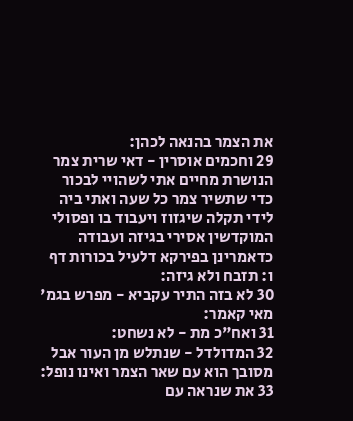את הצמר בהנאה לכהן:
29 וחכמים אוסרין - דאי שרית צמר הנושרת מחיים אתי לשהויי לבכור כדי שתשיר צמר כל שעה ואתי ביה לידי תקלה שיגזוז ויעבוד בו ופסולי המוקדשין אסירי בגיזה ועבודה כדאמרינן בפירקא דלעיל בכורות דף ו: תזבח ולא גיזה:
30 לא בזה התיר עקביא - מפרש בגמ' מאי קאמר:
31 ואח"כ מת - לא נשחט:
32 המדולדל - שנתלש מן העור אבל מסובך הוא עם שאר הצמר ואינו נופל:
33 את שנראה עם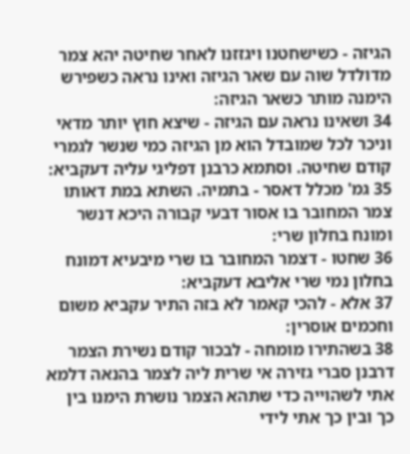הגיזה - כשישחטנו ויגזזנו לאחר שחיטה יהא צמר מדולדל שוה עם שאר הגיזה ואינו נראה כשפירש הימנה מותר כשאר הגיזה:
34 ושאינו נראה עם הגיזה - שיצא חוץ יותר מדאי וניכר לכל שמובדל הוא מן הגיזה כמי שנשר לגמרי קודם שחיטה. וסתמא כרבנן דפליגי עליה דעקביא:
35 גמ' מכלל דאסר - בתמיה. השתא במת דאותו צמר המחובר בו אסור דבעי קבורה היכא דנשר ומונח בחלון שרי:
36 שחטו - דצמר המחובר בו שרי מיבעיא דמונח בחלון נמי שרי אליבא דעקביא:
37 אלא - להכי קאמר לא בזה התיר עקביא משום וחכמים אוסרין:
38 בשהתירו מומחה - לבכור קודם נשירת הצמר דרבנן סברי גזירה אי שרית ליה לצמר בהנאה דלמא אתי לשהוייה כדי שתהא הצמר נושרת הימנו בין כך ובין כך אתי לידי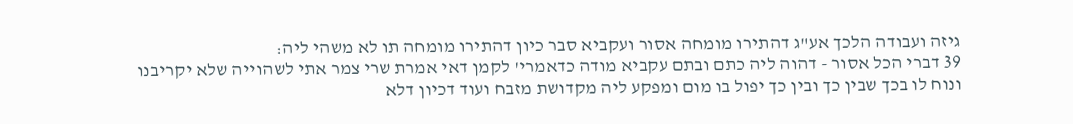גיזה ועבודה הלכך אע"ג דהתירו מומחה אסור ועקביא סבר כיון דהתירו מומחה תו לא משהי ליה:
39 דברי הכל אסור - דהוה ליה כתם ובתם עקביא מודה כדאמרי' לקמן דאי אמרת שרי צמר אתי לשהוייה שלא יקריבנו ונוח לו בכך שבין כך ובין כך יפול בו מום ומפקע ליה מקדושת מזבח ועוד דכיון דלא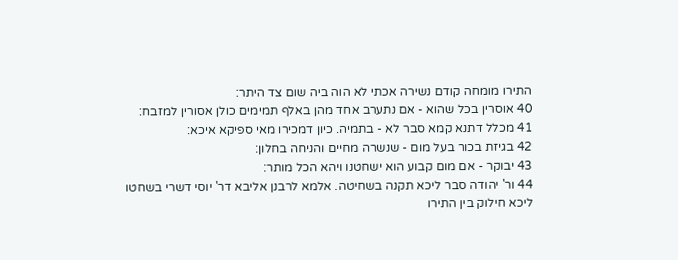התירו מומחה קודם נשירה אכתי לא הוה ביה שום צד היתר:
40 אוסרין בכל שהוא - אם נתערב אחד מהן באלף תמימים כולן אסורין למזבח:
41 מכלל דתנא קמא סבר לא - בתמיה. כיון דמכירו מאי ספיקא איכא:
42 בגיזת בכור בעל מום - שנשרה מחיים והניחה בחלון:
43 יבוקר - אם מום קבוע הוא ישחטנו ויהא הכל מותר:
44 ור' יהודה סבר ליכא תקנה בשחיטה. אלמא לרבנן אליבא דר' יוסי דשרי בשחטו ליכא חילוק בין התירו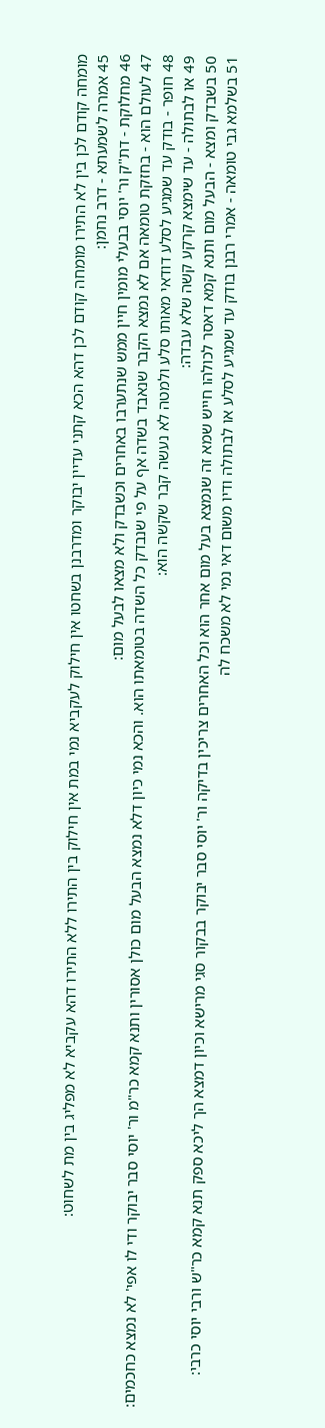מומחה קודם לכן בין לא התירו מומחה קודם לכן דהא הכא קתני עדיין יבוקר ומדרבנן בשחטו אין חילוק לעקביא נמי במת אין חילוק בין התירו ללא התירו דהא עקביא לא מפליג בין מת לשחוט:
45 אמרה לשמעתא - דרב נחמן:
46 מחלוקת - דת"ק ור' יוסי בבעלי מומין חיין ממש שנתערבו באחרים וכשבדק ולא מצאו לבעל מום:
47 לעולם הוא - בחזקת טומאה אם לא נמצא הקבר שנאבד בשדה אף על פי שנבדק כל השדה בטומאתו הוא. והכא נמי כיון דלא נמצא הבעל מום כולן אסורין ותנא קמא כר"מ ור' יוסי סבר יבוקר ודי לו אפי' לא נמצא כחכמים:
48 חופר - בודק עד שמגיע לסלע דודאי מאותו סלע ולמטה לא נעשה קבר שקשה הוא:
49 או לבתולה - עד שימצא קרקע קשה שלא עבדה:
50 בשבדק ומצא - הבעל מום ותנא קמא דאסר לכולהו חייש שמא זה שנמצא בעל מום אחר הוא וכל האחרים צריכין בדיקה ור' יוסי סבר יבוקר בבקור סגי מרישא וכיון דמצא הך ליכא ספק תנא קמא כר"ש ורבי יוסי כרבי:
51 בשלמא גבי טומאה - אמרי רבנן בודק עד שמגיע לסלע או לבתולה ודיו משום דאי נמי לא משכח לה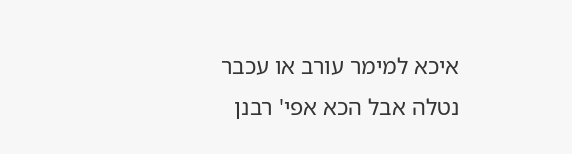איכא למימר עורב או עכבר נטלה אבל הכא אפי' רבנן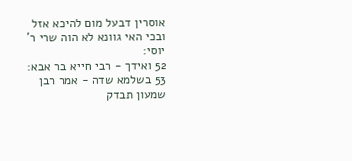אוסרין דבעל מום להיכא אזל ובכי האי גוונא לא הוה שרי ר' יוסי:
52 ואידך - רבי חייא בר אבא:
53 בשלמא שדה - אמר רבן שמעון תבדק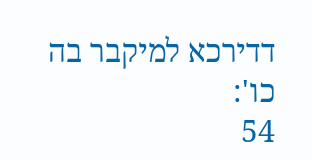דדירכא למיקבר בה כו':
54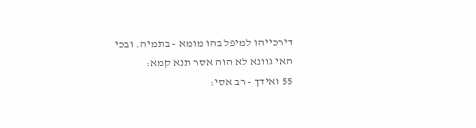דירכייהו למיפל בהו מומא - בתמיה. ובכי האי גוונא לא הוה אסר תנא קמא:
55 ואידך - רב אסי: